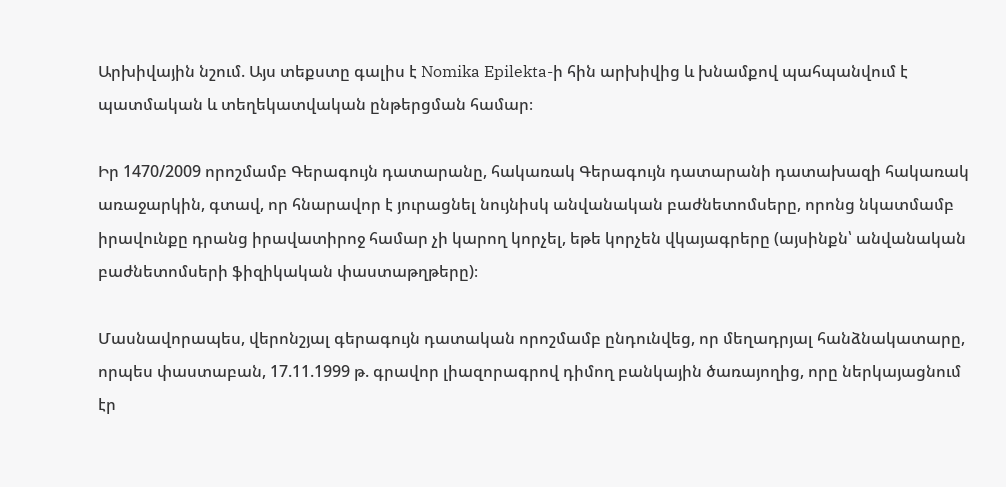Արխիվային նշում. Այս տեքստը գալիս է Nomika Epilekta-ի հին արխիվից և խնամքով պահպանվում է պատմական և տեղեկատվական ընթերցման համար։

Իր 1470/2009 որոշմամբ Գերագույն դատարանը, հակառակ Գերագույն դատարանի դատախազի հակառակ առաջարկին, գտավ, որ հնարավոր է յուրացնել նույնիսկ անվանական բաժնետոմսերը, որոնց նկատմամբ իրավունքը դրանց իրավատիրոջ համար չի կարող կորչել, եթե կորչեն վկայագրերը (այսինքն՝ անվանական բաժնետոմսերի ֆիզիկական փաստաթղթերը)։

Մասնավորապես, վերոնշյալ գերագույն դատական որոշմամբ ընդունվեց, որ մեղադրյալ հանձնակատարը, որպես փաստաբան, 17.11.1999 թ. գրավոր լիազորագրով դիմող բանկային ծառայողից, որը ներկայացնում էր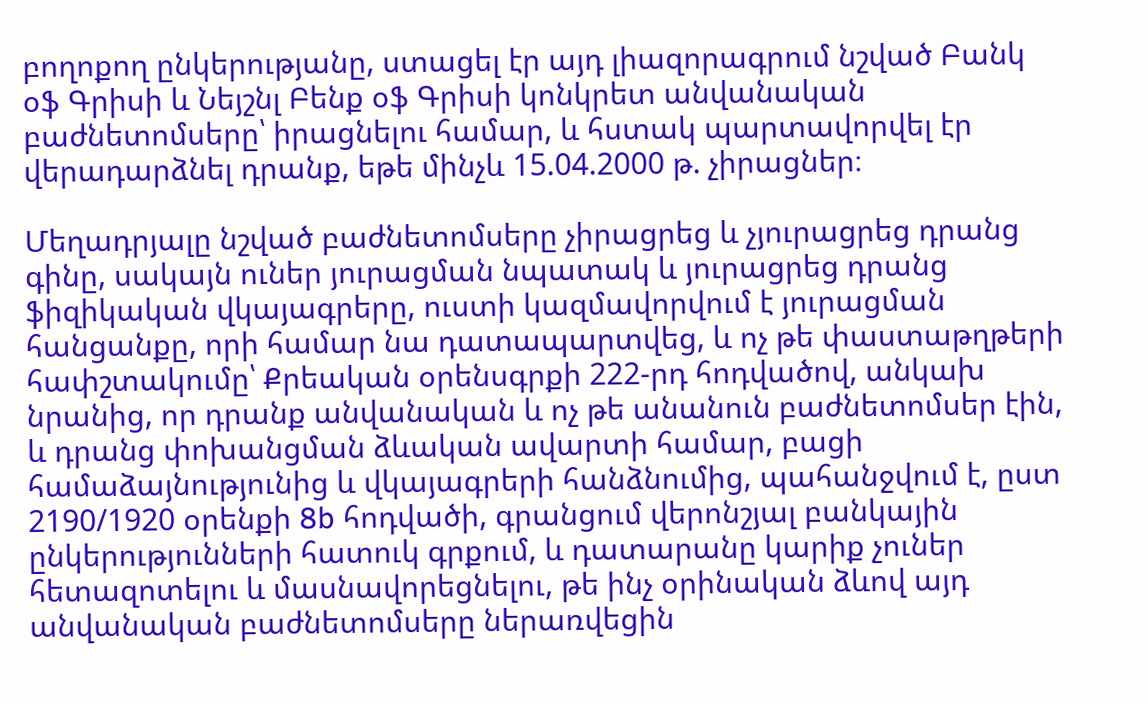բողոքող ընկերությանը, ստացել էր այդ լիազորագրում նշված Բանկ օֆ Գրիսի և Նեյշնլ Բենք օֆ Գրիսի կոնկրետ անվանական բաժնետոմսերը՝ իրացնելու համար, և հստակ պարտավորվել էր վերադարձնել դրանք, եթե մինչև 15.04.2000 թ. չիրացներ։

Մեղադրյալը նշված բաժնետոմսերը չիրացրեց և չյուրացրեց դրանց գինը, սակայն ուներ յուրացման նպատակ և յուրացրեց դրանց ֆիզիկական վկայագրերը, ուստի կազմավորվում է յուրացման հանցանքը, որի համար նա դատապարտվեց, և ոչ թե փաստաթղթերի հափշտակումը՝ Քրեական օրենսգրքի 222-րդ հոդվածով, անկախ նրանից, որ դրանք անվանական և ոչ թե անանուն բաժնետոմսեր էին, և դրանց փոխանցման ձևական ավարտի համար, բացի համաձայնությունից և վկայագրերի հանձնումից, պահանջվում է, ըստ 2190/1920 օրենքի 8b հոդվածի, գրանցում վերոնշյալ բանկային ընկերությունների հատուկ գրքում, և դատարանը կարիք չուներ հետազոտելու և մասնավորեցնելու, թե ինչ օրինական ձևով այդ անվանական բաժնետոմսերը ներառվեցին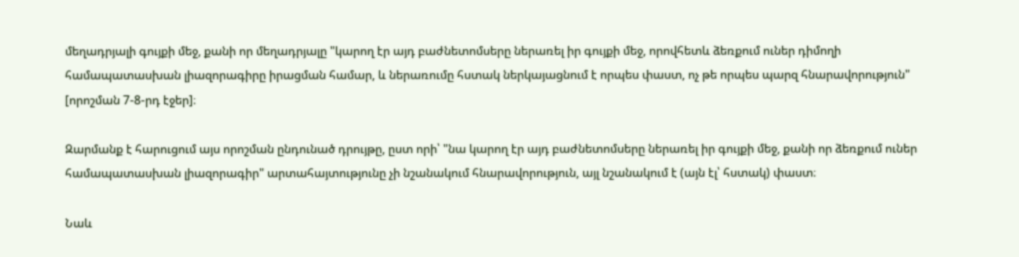մեղադրյալի գույքի մեջ, քանի որ մեղադրյալը "կարող էր այդ բաժնետոմսերը ներառել իր գույքի մեջ, որովհետև ձեռքում ուներ դիմողի համապատասխան լիազորագիրը իրացման համար, և ներառումը հստակ ներկայացնում է որպես փաստ, ոչ թե որպես պարզ հնարավորություն" [որոշման 7-8-րդ էջեր]։

Զարմանք է հարուցում այս որոշման ընդունած դրույթը, ըստ որի՝ "նա կարող էր այդ բաժնետոմսերը ներառել իր գույքի մեջ, քանի որ ձեռքում ուներ համապատասխան լիազորագիր" արտահայտությունը չի նշանակում հնարավորություն, այլ նշանակում է (այն էլ՝ հստակ) փաստ։

Նաև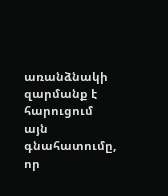առանձնակի զարմանք է հարուցում այն գնահատումը, որ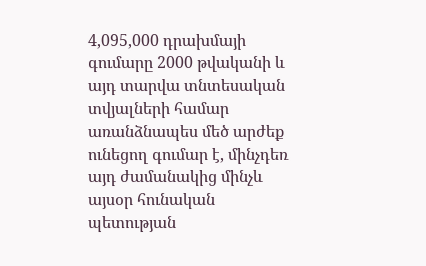4,095,000 դրախմայի գումարը 2000 թվականի և այդ տարվա տնտեսական տվյալների համար առանձնապես մեծ արժեք ունեցող գումար է, մինչդեռ այդ ժամանակից մինչև այսօր հունական պետության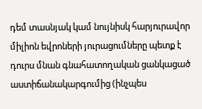դեմ տասնյակ կամ նույնիսկ հարյուրավոր միլիոն եվրոների յուրացումները պետք է դուրս մնան գնահատողական ցանկացած աստիճանակարգումից (ինչպես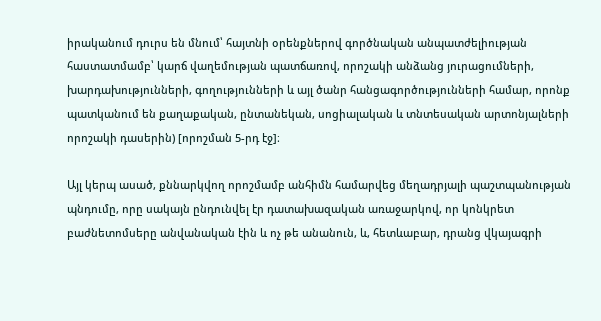իրականում դուրս են մնում՝ հայտնի օրենքներով գործնական անպատժելիության հաստատմամբ՝ կարճ վաղեմության պատճառով, որոշակի անձանց յուրացումների, խարդախությունների, գողությունների և այլ ծանր հանցագործությունների համար, որոնք պատկանում են քաղաքական, ընտանեկան, սոցիալական և տնտեսական արտոնյալների որոշակի դասերին) [որոշման 5-րդ էջ]։

Այլ կերպ ասած, քննարկվող որոշմամբ անհիմն համարվեց մեղադրյալի պաշտպանության պնդումը, որը սակայն ընդունվել էր դատախազական առաջարկով, որ կոնկրետ բաժնետոմսերը անվանական էին և ոչ թե անանուն, և, հետևաբար, դրանց վկայագրի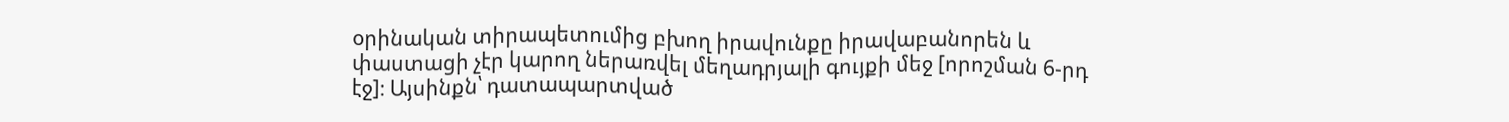օրինական տիրապետումից բխող իրավունքը իրավաբանորեն և փաստացի չէր կարող ներառվել մեղադրյալի գույքի մեջ [որոշման 6-րդ էջ]։ Այսինքն՝ դատապարտված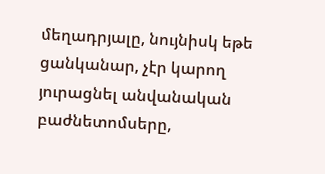մեղադրյալը, նույնիսկ եթե ցանկանար, չէր կարող յուրացնել անվանական բաժնետոմսերը,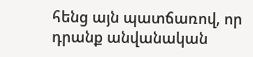հենց այն պատճառով, որ դրանք անվանական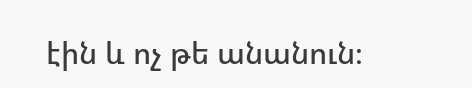էին և ոչ թե անանուն։